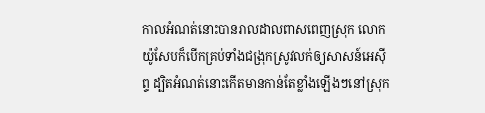កាលអំណត់នោះបានរាលដាលពាសពេញស្រុក លោកយ៉ូសែបក៏បើកគ្រប់ទាំងជង្រុកស្រូវលក់ឲ្យសាសន៍អេស៊ីព្ទ ដ្បិតអំណត់នោះកើតមានកាន់តែខ្លាំងឡើងៗនៅស្រុក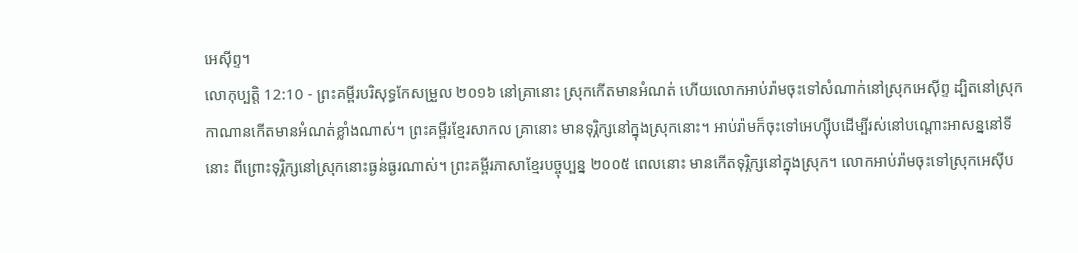អេស៊ីព្ទ។
លោកុប្បត្តិ 12:10 - ព្រះគម្ពីរបរិសុទ្ធកែសម្រួល ២០១៦ នៅគ្រានោះ ស្រុកកើតមានអំណត់ ហើយលោកអាប់រ៉ាមចុះទៅសំណាក់នៅស្រុកអេស៊ីព្ទ ដ្បិតនៅស្រុកកាណានកើតមានអំណត់ខ្លាំងណាស់។ ព្រះគម្ពីរខ្មែរសាកល គ្រានោះ មានទុរ្ភិក្សនៅក្នុងស្រុកនោះ។ អាប់រ៉ាមក៏ចុះទៅអេហ្ស៊ីបដើម្បីរស់នៅបណ្ដោះអាសន្ននៅទីនោះ ពីព្រោះទុរ្ភិក្សនៅស្រុកនោះធ្ងន់ធ្ងរណាស់។ ព្រះគម្ពីរភាសាខ្មែរបច្ចុប្បន្ន ២០០៥ ពេលនោះ មានកើតទុរ្ភិក្សនៅក្នុងស្រុក។ លោកអាប់រ៉ាមចុះទៅស្រុកអេស៊ីប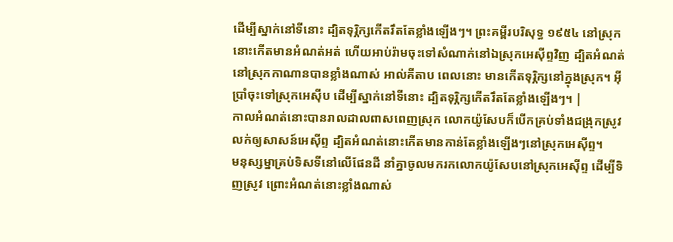ដើម្បីស្នាក់នៅទីនោះ ដ្បិតទុរ្ភិក្សកើតរឹតតែខ្លាំងឡើងៗ។ ព្រះគម្ពីរបរិសុទ្ធ ១៩៥៤ នៅស្រុកនោះកើតមានអំណត់អត់ ហើយអាប់រ៉ាមចុះទៅសំណាក់នៅឯស្រុកអេស៊ីព្ទវិញ ដ្បិតអំណត់នៅស្រុកកាណានបានខ្លាំងណាស់ អាល់គីតាប ពេលនោះ មានកើតទុរ្ភិក្សនៅក្នុងស្រុក។ អ៊ីប្រាំចុះទៅស្រុកអេស៊ីប ដើម្បីស្នាក់នៅទីនោះ ដ្បិតទុរ្ភិក្សកើតរឹតតែខ្លាំងឡើងៗ។ |
កាលអំណត់នោះបានរាលដាលពាសពេញស្រុក លោកយ៉ូសែបក៏បើកគ្រប់ទាំងជង្រុកស្រូវលក់ឲ្យសាសន៍អេស៊ីព្ទ ដ្បិតអំណត់នោះកើតមានកាន់តែខ្លាំងឡើងៗនៅស្រុកអេស៊ីព្ទ។
មនុស្សម្នាគ្រប់ទិសទីនៅលើផែនដី នាំគ្នាចូលមករកលោកយ៉ូសែបនៅស្រុកអេស៊ីព្ទ ដើម្បីទិញស្រូវ ព្រោះអំណត់នោះខ្លាំងណាស់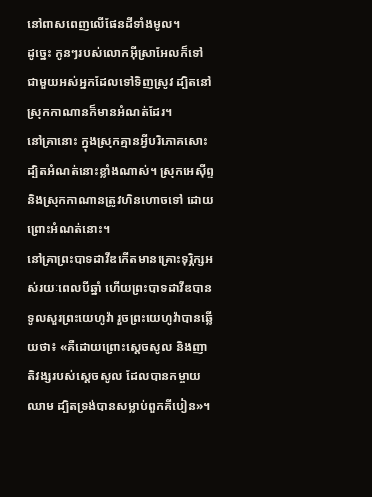នៅពាសពេញលើផែនដីទាំងមូល។
ដូច្នេះ កូនៗរបស់លោកអ៊ីស្រាអែលក៏ទៅជាមួយអស់អ្នកដែលទៅទិញស្រូវ ដ្បិតនៅស្រុកកាណានក៏មានអំណត់ដែរ។
នៅគ្រានោះ ក្នុងស្រុកគ្មានអ្វីបរិភោគសោះ ដ្បិតអំណត់នោះខ្លាំងណាស់។ ស្រុកអេស៊ីព្ទ និងស្រុកកាណានត្រូវហិនហោចទៅ ដោយព្រោះអំណត់នោះ។
នៅគ្រាព្រះបាទដាវីឌកើតមានគ្រោះទុរ្ភិក្សអស់រយៈពេលបីឆ្នាំ ហើយព្រះបាទដាវីឌបានទូលសួរព្រះយេហូវ៉ា រួចព្រះយេហូវ៉ាបានឆ្លើយថា៖ «គឺដោយព្រោះស្តេចសូល និងញាតិវង្សរបស់ស្ដេចសូល ដែលបានកម្ចាយឈាម ដ្បិតទ្រង់បានសម្លាប់ពួកគីបៀន»។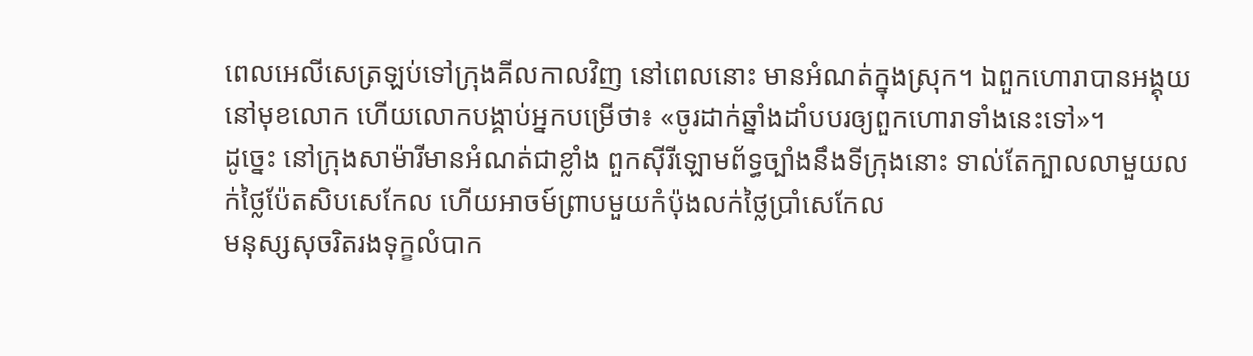ពេលអេលីសេត្រឡប់ទៅក្រុងគីលកាលវិញ នៅពេលនោះ មានអំណត់ក្នុងស្រុក។ ឯពួកហោរាបានអង្គុយនៅមុខលោក ហើយលោកបង្គាប់អ្នកបម្រើថា៖ «ចូរដាក់ឆ្នាំងដាំបបរឲ្យពួកហោរាទាំងនេះទៅ»។
ដូច្នេះ នៅក្រុងសាម៉ារីមានអំណត់ជាខ្លាំង ពួកស៊ីរីឡោមព័ទ្ធច្បាំងនឹងទីក្រុងនោះ ទាល់តែក្បាលលាមួយលក់ថ្លៃប៉ែតសិបសេកែល ហើយអាចម៍ព្រាបមួយកំប៉ុងលក់ថ្លៃប្រាំសេកែល
មនុស្សសុចរិតរងទុក្ខលំបាក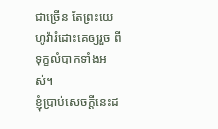ជាច្រើន តែព្រះយេហូវ៉ារំដោះគេឲ្យរួច ពីទុក្ខលំបាកទាំងអស់។
ខ្ញុំប្រាប់សេចក្ដីនេះដ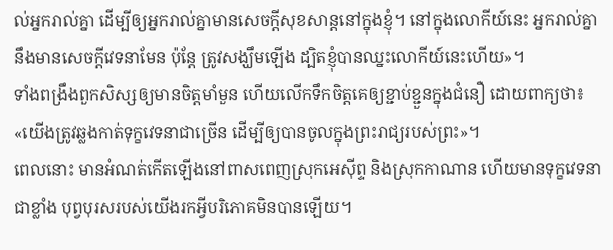ល់អ្នករាល់គ្នា ដើម្បីឲ្យអ្នករាល់គ្នាមានសេចក្តីសុខសាន្តនៅក្នុងខ្ញុំ។ នៅក្នុងលោកីយ៍នេះ អ្នករាល់គ្នានឹងមានសេចក្តីវេទនាមែន ប៉ុន្តែ ត្រូវសង្ឃឹមឡើង ដ្បិតខ្ញុំបានឈ្នះលោកីយ៍នេះហើយ»។
ទាំងពង្រឹងពួកសិស្សឲ្យមានចិត្តមាំមួន ហើយលើកទឹកចិត្តគេឲ្យខ្ជាប់ខ្ជួនក្នុងជំនឿ ដោយពាក្យថា៖ «យើងត្រូវឆ្លងកាត់ទុក្ខវេទនាជាច្រើន ដើម្បីឲ្យបានចូលក្នុងព្រះរាជ្យរបស់ព្រះ»។
ពេលនោះ មានអំណត់កើតឡើងនៅពាសពេញស្រុកអេស៊ីព្ទ និងស្រុកកាណាន ហើយមានទុក្ខវេទនាជាខ្លាំង បុព្វបុរសរបស់យើងរកអ្វីបរិភោគមិនបានឡើយ។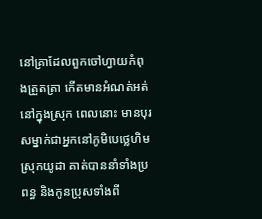នៅគ្រាដែលពួកចៅហ្វាយកំពុងត្រួតត្រា កើតមានអំណត់អត់នៅក្នុងស្រុក ពេលនោះ មានបុរសម្នាក់ជាអ្នកនៅភូមិបេថ្លេហិម ស្រុកយូដា គាត់បាននាំទាំងប្រពន្ធ និងកូនប្រុសទាំងពី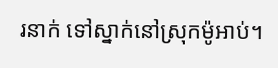រនាក់ ទៅស្នាក់នៅស្រុកម៉ូអាប់។